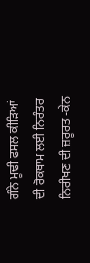ਗੰਨੇ ਮੂਢੀ ਫਸਲ ਕੀੜਿਆਂ ਦੀ ਰੋਕਥਾਮ ਲਈ ਨਿਰੰਤਰ ਨਿਰੀਖਣ ਦੀ ਜ਼ਰੂਰਤ -ਕੇਨ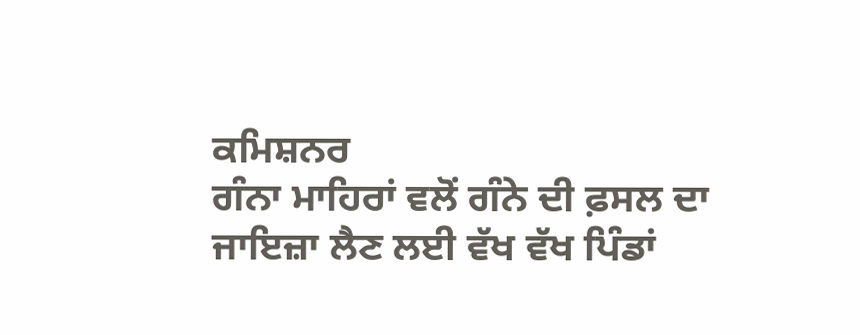ਕਮਿਸ਼ਨਰ
ਗੰਨਾ ਮਾਹਿਰਾਂ ਵਲੋਂ ਗੰਨੇ ਦੀ ਫ਼ਸਲ ਦਾ ਜਾਇਜ਼ਾ ਲੈਣ ਲਈ ਵੱਖ ਵੱਖ ਪਿੰਡਾਂ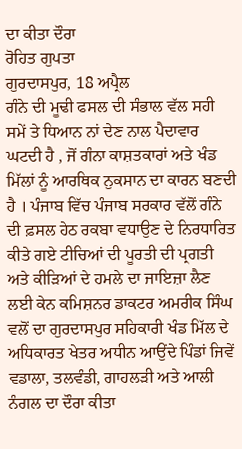ਦਾ ਕੀਤਾ ਦੌਰਾ
ਰੋਹਿਤ ਗੁਪਤਾ
ਗੁਰਦਾਸਪੁਰ, 18 ਅਪ੍ਰੈਲ
ਗੰਨੇ ਦੀ ਮੂਢੀ ਫਸਲ ਦੀ ਸੰਭਾਲ ਵੱਲ ਸਹੀ ਸਮੇਂ ਤੇ ਧਿਆਨ ਨਾਂ ਦੇਣ ਨਾਲ ਪੈਦਾਵਾਰ ਘਟਦੀ ਹੈ , ਜੋਂ ਗੰਨਾ ਕਾਸ਼ਤਕਾਰਾਂ ਅਤੇ ਖੰਡ ਮਿੱਲਾਂ ਨੂੰ ਆਰਥਿਕ ਨੁਕਸਾਨ ਦਾ ਕਾਰਨ ਬਣਦੀ ਹੈ । ਪੰਜਾਬ ਵਿੱਚ ਪੰਜਾਬ ਸਰਕਾਰ ਵੱਲੋਂ ਗੰਨੇ ਦੀ ਫ਼ਸਲ ਹੇਠ ਰਕਬਾ ਵਧਾਉਣ ਦੇ ਨਿਰਧਾਰਿਤ ਕੀਤੇ ਗਏ ਟੀਚਿਆਂ ਦੀ ਪੂਰਤੀ ਦੀ ਪ੍ਰਗਤੀ ਅਤੇ ਕੀੜਿਆਂ ਦੇ ਹਮਲੇ ਦਾ ਜਾਇਜ਼ਾ ਲੈਣ ਲਈ ਕੇਨ ਕਮਿਸ਼ਨਰ ਡਾਕਟਰ ਅਮਰੀਕ ਸਿੰਘ ਵਲੋਂ ਦਾ ਗੁਰਦਾਸਪੁਰ ਸਹਿਕਾਰੀ ਖੰਡ ਮਿੱਲ ਦੇ ਅਧਿਕਾਰਤ ਖੇਤਰ ਅਧੀਨ ਆਉਂਦੇ ਪਿੰਡਾਂ ਜਿਵੇਂ ਵਡਾਲਾ, ਤਲਵੰਡੀ, ਗਾਹਲੜੀ ਅਤੇ ਆਲੀ ਨੰਗਲ ਦਾ ਦੌਰਾ ਕੀਤਾ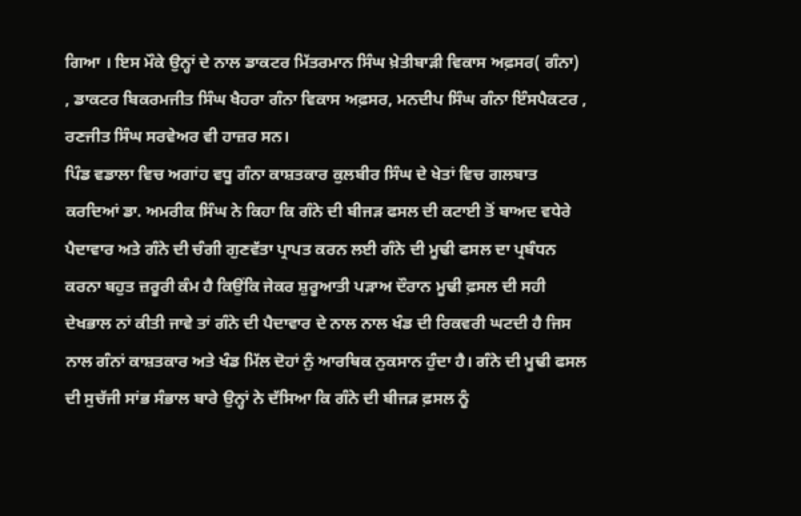ਗਿਆ । ਇਸ ਮੌਕੇ ਉਨ੍ਹਾਂ ਦੇ ਨਾਲ ਡਾਕਟਰ ਮਿੱਤਰਮਾਨ ਸਿੰਘ ਖ਼ੇਤੀਬਾੜੀ ਵਿਕਾਸ ਅਫ਼ਸਰ( ਗੰਨਾ) , ਡਾਕਟਰ ਬਿਕਰਮਜੀਤ ਸਿੰਘ ਖੈਹਰਾ ਗੰਨਾ ਵਿਕਾਸ ਅਫ਼ਸਰ, ਮਨਦੀਪ ਸਿੰਘ ਗੰਨਾ ਇੰਸਪੈਕਟਰ , ਰਣਜੀਤ ਸਿੰਘ ਸਰਵੇਅਰ ਵੀ ਹਾਜ਼ਰ ਸਨ।
ਪਿੰਡ ਵਡਾਲਾ ਵਿਚ ਅਗਾਂਹ ਵਧੂ ਗੰਨਾ ਕਾਸ਼ਤਕਾਰ ਕੁਲਬੀਰ ਸਿੰਘ ਦੇ ਖੇਤਾਂ ਵਿਚ ਗਲਬਾਤ ਕਰਦਿਆਂ ਡਾ. ਅਮਰੀਕ ਸਿੰਘ ਨੇ ਕਿਹਾ ਕਿ ਗੰਨੇ ਦੀ ਬੀਜੜ ਫਸਲ ਦੀ ਕਟਾਈ ਤੋਂ ਬਾਅਦ ਵਧੇਰੇ ਪੈਦਾਵਾਰ ਅਤੇ ਗੰਨੇ ਦੀ ਚੰਗੀ ਗੁਣਵੱਤਾ ਪ੍ਰਾਪਤ ਕਰਨ ਲਈ ਗੰਨੇ ਦੀ ਮੂਢੀ ਫਸਲ ਦਾ ਪ੍ਰਬੰਧਨ ਕਰਨਾ ਬਹੁਤ ਜ਼ਰੂਰੀ ਕੰਮ ਹੈ ਕਿਉਂਕਿ ਜੇਕਰ ਸ਼ੁਰੂਆਤੀ ਪੜਾਅ ਦੌਰਾਨ ਮੂਢੀ ਫ਼ਸਲ ਦੀ ਸਹੀ ਦੇਖਭਾਲ ਨਾਂ ਕੀਤੀ ਜਾਵੇ ਤਾਂ ਗੰਨੇ ਦੀ ਪੈਦਾਵਾਰ ਦੇ ਨਾਲ ਨਾਲ ਖੰਡ ਦੀ ਰਿਕਵਰੀ ਘਟਦੀ ਹੈ ਜਿਸ ਨਾਲ ਗੰਨਾਂ ਕਾਸ਼ਤਕਾਰ ਅਤੇ ਖੰਡ ਮਿੱਲ ਦੋਹਾਂ ਨੁੰ ਆਰਥਿਕ ਨੁਕਸਾਨ ਹੁੰਦਾ ਹੈ। ਗੰਨੇ ਦੀ ਮੂਢੀ ਫਸਲ ਦੀ ਸੁਚੱਜੀ ਸਾਂਭ ਸੰਭਾਲ ਬਾਰੇ ਉਨ੍ਹਾਂ ਨੇ ਦੱਸਿਆ ਕਿ ਗੰਨੇ ਦੀ ਬੀਜੜ ਫ਼ਸਲ ਨੂੰ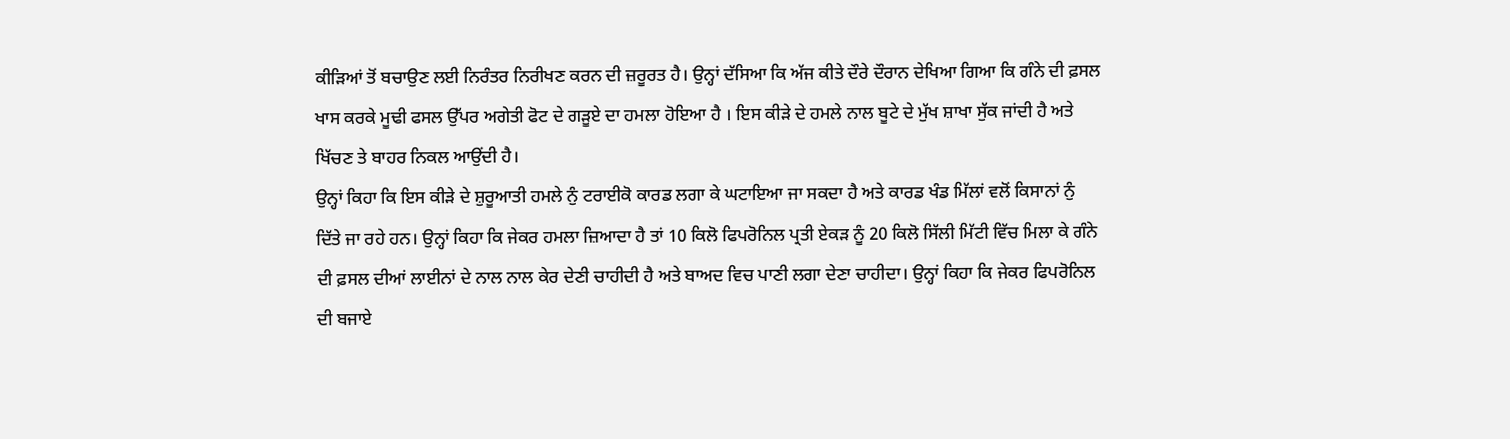ਕੀੜਿਆਂ ਤੋਂ ਬਚਾਉਣ ਲਈ ਨਿਰੰਤਰ ਨਿਰੀਖਣ ਕਰਨ ਦੀ ਜ਼ਰੂਰਤ ਹੈ। ਉਨ੍ਹਾਂ ਦੱਸਿਆ ਕਿ ਅੱਜ ਕੀਤੇ ਦੌਰੇ ਦੌਰਾਨ ਦੇਖਿਆ ਗਿਆ ਕਿ ਗੰਨੇ ਦੀ ਫ਼ਸਲ ਖਾਸ ਕਰਕੇ ਮੂਢੀ ਫਸਲ ਉੱਪਰ ਅਗੇਤੀ ਫੋਟ ਦੇ ਗੜੂਏ ਦਾ ਹਮਲਾ ਹੋਇਆ ਹੈ । ਇਸ ਕੀੜੇ ਦੇ ਹਮਲੇ ਨਾਲ ਬੂਟੇ ਦੇ ਮੁੱਖ ਸ਼ਾਖਾ ਸੁੱਕ ਜਾਂਦੀ ਹੈ ਅਤੇ ਖਿੱਚਣ ਤੇ ਬਾਹਰ ਨਿਕਲ ਆਉਂਦੀ ਹੈ।
ਉਨ੍ਹਾਂ ਕਿਹਾ ਕਿ ਇਸ ਕੀੜੇ ਦੇ ਸ਼ੁਰੂਆਤੀ ਹਮਲੇ ਨੁੰ ਟਰਾਈਕੋ ਕਾਰਡ ਲਗਾ ਕੇ ਘਟਾਇਆ ਜਾ ਸਕਦਾ ਹੈ ਅਤੇ ਕਾਰਡ ਖੰਡ ਮਿੱਲਾਂ ਵਲੋਂ ਕਿਸਾਨਾਂ ਨੁੰ ਦਿੱਤੇ ਜਾ ਰਹੇ ਹਨ। ਉਨ੍ਹਾਂ ਕਿਹਾ ਕਿ ਜੇਕਰ ਹਮਲਾ ਜ਼ਿਆਦਾ ਹੈ ਤਾਂ 10 ਕਿਲੋ ਫਿਪਰੋਨਿਲ ਪ੍ਰਤੀ ਏਕੜ ਨੂੰ 20 ਕਿਲੋ ਸਿੱਲੀ ਮਿੱਟੀ ਵਿੱਚ ਮਿਲਾ ਕੇ ਗੰਨੇ ਦੀ ਫ਼ਸਲ ਦੀਆਂ ਲਾਈਨਾਂ ਦੇ ਨਾਲ ਨਾਲ ਕੇਰ ਦੇਣੀ ਚਾਹੀਦੀ ਹੈ ਅਤੇ ਬਾਅਦ ਵਿਚ ਪਾਣੀ ਲਗਾ ਦੇਣਾ ਚਾਹੀਦਾ। ਉਨ੍ਹਾਂ ਕਿਹਾ ਕਿ ਜੇਕਰ ਫਿਪਰੋਨਿਲ ਦੀ ਬਜਾਏ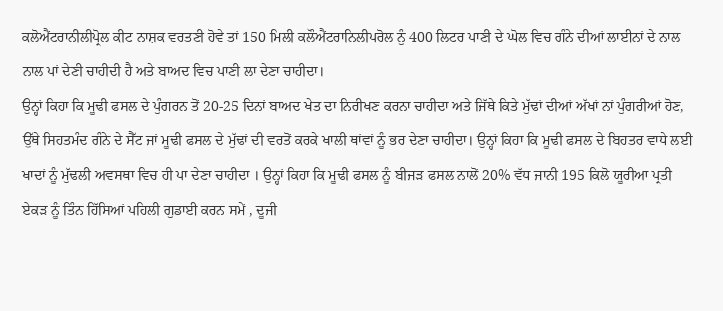ਕਲੋਐਂਟਰਾਨੀਲੀਪ੍ਰੋਲ ਕੀਟ ਨਾਸ਼ਕ ਵਰਤਣੀ ਹੋਵੇ ਤਾਂ 150 ਮਿਲੀ ਕਲੌਐਂਟਰਾਨਿਲੀਪਰੋਲ ਨੁੰ 400 ਲਿਟਰ ਪਾਣੀ ਦੇ ਘੋਲ ਵਿਚ ਗੰਨੇ ਦੀਆਂ ਲਾਈਨਾਂ ਦੇ ਨਾਲ ਨਾਲ ਪਾਂ ਦੇਣੀ ਚਾਹੀਦੀ ਹੈ ਅਤੇ ਬਾਅਦ ਵਿਚ ਪਾਣੀ ਲਾ ਦੇਣਾ ਚਾਹੀਦਾ।
ਉਨ੍ਹਾਂ ਕਿਹਾ ਕਿ ਮੂਢੀ ਫਸਲ ਦੇ ਪੁੰਗਰਨ ਤੋਂ 20-25 ਦਿਨਾਂ ਬਾਅਦ ਖੇਤ ਦਾ ਨਿਰੀਖਣ ਕਰਨਾ ਚਾਹੀਦਾ ਅਤੇ ਜਿੱਥੇ ਕਿਤੇ ਮੁੱਢਾਂ ਦੀਆਂ ਅੱਖਾਂ ਨਾਂ ਪੁੰਗਰੀਆਂ ਹੋਣ, ਉੱਥੇ ਸਿਹਤਮੰਦ ਗੰਨੇ ਦੇ ਸੈੱਟ ਜਾਂ ਮੂਢੀ ਫਸਲ ਦੇ ਮੁੱਢਾਂ ਦੀ ਵਰਤੋਂ ਕਰਕੇ ਖਾਲੀ ਥਾਂਵਾਂ ਨੂੰ ਭਰ ਦੇਣਾ ਚਾਹੀਦਾ। ਉਨ੍ਹਾਂ ਕਿਹਾ ਕਿ ਮੂਢੀ ਫਸਲ ਦੇ ਬਿਹਤਰ ਵਾਧੇ ਲਈ ਖਾਦਾਂ ਨੂੰ ਮੁੱਢਲੀ ਅਵਸਥਾ ਵਿਚ ਹੀ ਪਾ ਦੇਣਾ ਚਾਹੀਦਾ । ਉਨ੍ਹਾਂ ਕਿਹਾ ਕਿ ਮੂਢੀ ਫਸਲ ਨੂੰ ਬੀਜੜ ਫਸਲ ਨਾਲੋਂ 20% ਵੱਧ ਜਾਨੀ 195 ਕਿਲੋ ਯੂਰੀਆ ਪ੍ਰਤੀ ਏਕੜ ਨੂੰ ਤਿੰਨ ਹਿੱਸਿਆਂ ਪਹਿਲੀ ਗੁਡਾਈ ਕਰਨ ਸਮੇਂ , ਦੂਜੀ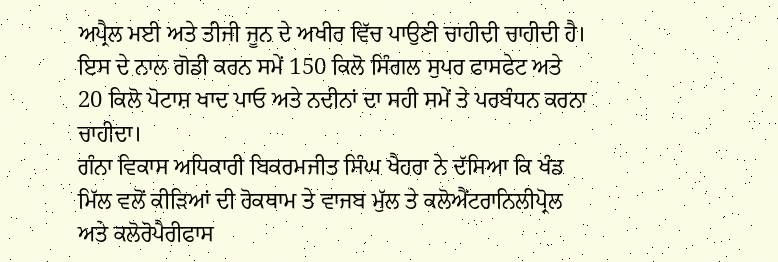ਅਪ੍ਰੈਲ ਮਈ ਅਤੇ ਤੀਜੀ ਜੂਨ ਦੇ ਅਖੀਰ ਵਿੱਚ ਪਾਉਣੀ ਚਾਹੀਦੀ ਚਾਹੀਦੀ ਹੈ। ਇਸ ਦੇ ਨਾਲ ਗੋਡੀ ਕਰਨ ਸਮੇਂ 150 ਕਿਲੋ ਸਿੰਗਲ ਸੁਪਰ ਫਾਸਫੇਟ ਅਤੇ 20 ਕਿਲੋ ਪੋਟਾਸ਼ ਖਾਦ ਪਾਓ ਅਤੇ ਨਦੀਨਾਂ ਦਾ ਸਹੀ ਸਮੇਂ ਤੇ ਪਰਬੰਧਨ ਕਰਨਾ ਚਾਹੀਦਾ।
ਗੰਨਾ ਵਿਕਾਸ ਅਧਿਕਾਰੀ ਬਿਕਰਮਜੀਤ ਸਿੰਘ ਖੈਹਰਾ ਨੇ ਦੱਸਿਆ ਕਿ ਖੰਡ ਮਿੱਲ ਵਲੋਂ ਕੀੜਿਆਂ ਦੀ ਰੋਕਥਾਮ ਤੇ ਵਾਜਬ ਮੁੱਲ ਤੇ ਕਲੋਐਂਟਰਾਨਿਲੀਪ੍ਰੋਲ ਅਤੇ ਕਲੋਰੋਪੈਰੀਫਾਸ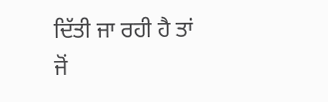ਦਿੱਤੀ ਜਾ ਰਹੀ ਹੈ ਤਾਂ ਜੋਂ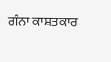ਗੰਨਾ ਕਾਸ਼ਤਕਾਰ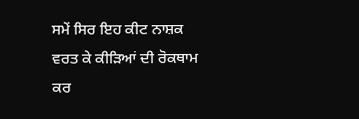ਸਮੇਂ ਸਿਰ ਇਹ ਕੀਟ ਨਾਸ਼ਕ ਵਰਤ ਕੇ ਕੀੜਿਆਂ ਦੀ ਰੋਕਥਾਮ ਕਰ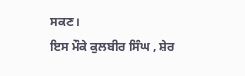ਸਕਣ।
ਇਸ ਮੌਕੇ ਕੁਲਬੀਰ ਸਿੰਘ , ਸ਼ੇਰ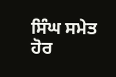ਸਿੰਘ ਸਮੇਤ ਹੋਰ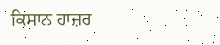ਕਿਸਾਨ ਹਾਜ਼ਰ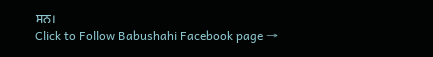ਸਨ।
Click to Follow Babushahi Facebook page →